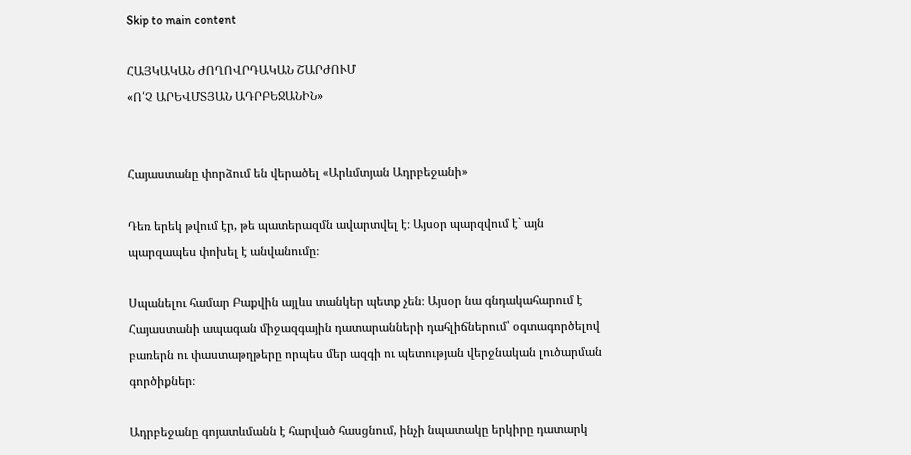Skip to main content

ՀԱՅԿԱԿԱՆ ԺՈՂՈՎՐԴԱԿԱՆ ՇԱՐԺՈՒՄ
«Ո՛Չ ԱՐԵՎՄՏՅԱՆ ԱԴՐԲԵՋԱՆԻՆ»


Հայաստանը փորձում են վերածել «Արևմտյան Ադրբեջանի»

Դեռ երեկ թվում էր, թե պատերազմն ավարտվել է։ Այսօր պարզվում է` այն պարզապես փոխել է անվանումը։

Սպանելու համար Բաքվին այլևս տանկեր պետք չեն։ Այսօր նա գնդակահարում է Հայաստանի ապագան միջազգային դատարանների դահլիճներում՝ օգտագործելով բառերն ու փաստաթղթերը որպես մեր ազգի ու պետության վերջնական լուծարման գործիքներ։

Ադրբեջանը գոյատևմանն է հարված հասցնում, ինչի նպատակը երկիրը դատարկ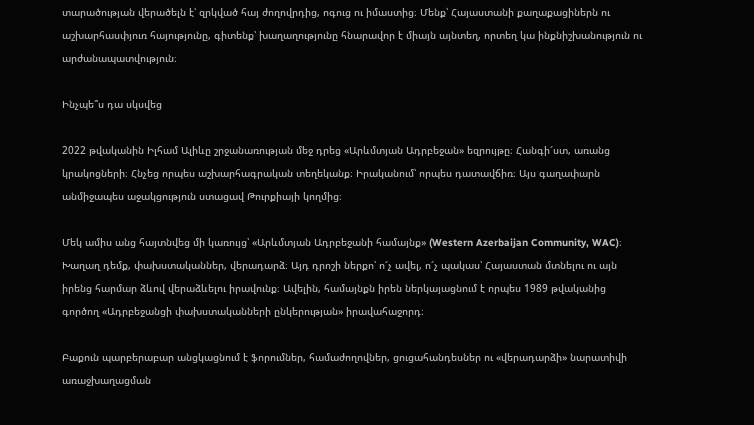տարածության վերածելն է՝ զրկված հայ ժողովրդից, ոգուց ու իմաստից։ Մենք՝ Հայաստանի քաղաքացիներն ու աշխարհասփյուռ հայությունը, գիտենք՝ խաղաղությունը հնարավոր է միայն այնտեղ, որտեղ կա ինքնիշխանություն ու արժանապատվություն։

Ինչպե՞ս դա սկսվեց

2022 թվականին Իլհամ Ալիևը շրջանառության մեջ դրեց «Արևմտյան Ադրբեջան» եզրույթը։ Հանգի՜ստ, առանց կրակոցների։ Հնչեց որպես աշխարհագրական տեղեկանք։ Իրականում՝ որպես դատավճիռ։ Այս գաղափարն անմիջապես աջակցություն ստացավ Թուրքիայի կողմից։

Մեկ ամիս անց հայտնվեց մի կառույց՝ «Արևմտյան Ադրբեջանի համայնք» (Western Azerbaijan Community, WAC)։ Խաղաղ դեմք, փախստականներ, վերադարձ։ Այդ դրոշի ներքո՝ ո՜չ ավել, ո՜չ պակաս՝ Հայաստան մտնելու ու այն իրենց հարմար ձևով վերաձևելու իրավունք։ Ավելին, համայնքն իրեն ներկայացնում է որպես 1989 թվականից գործող «Ադրբեջանցի փախստականների ընկերության» իրավահաջորդ։

Բաքուն պարբերաբար անցկացնում է ֆորումներ, համաժողովներ, ցուցահանդեսներ ու «վերադարձի» նարատիվի առաջխաղացման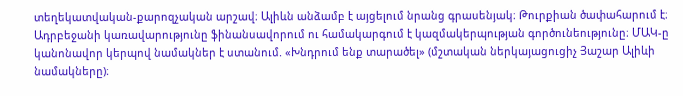տեղեկատվական-քարոզչական արշավ։ Ալիևն անձամբ է այցելում նրանց գրասենյակ։ Թուրքիան ծափահարում է։ Ադրբեջանի կառավարությունը ֆինանսավորում ու համակարգում է կազմակերպության գործունեությունը։ ՄԱԿ-ը կանոնավոր կերպով նամակներ է ստանում. «Խնդրում ենք տարածել» (մշտական ներկայացուցիչ Յաշար Ալիևի նամակները)։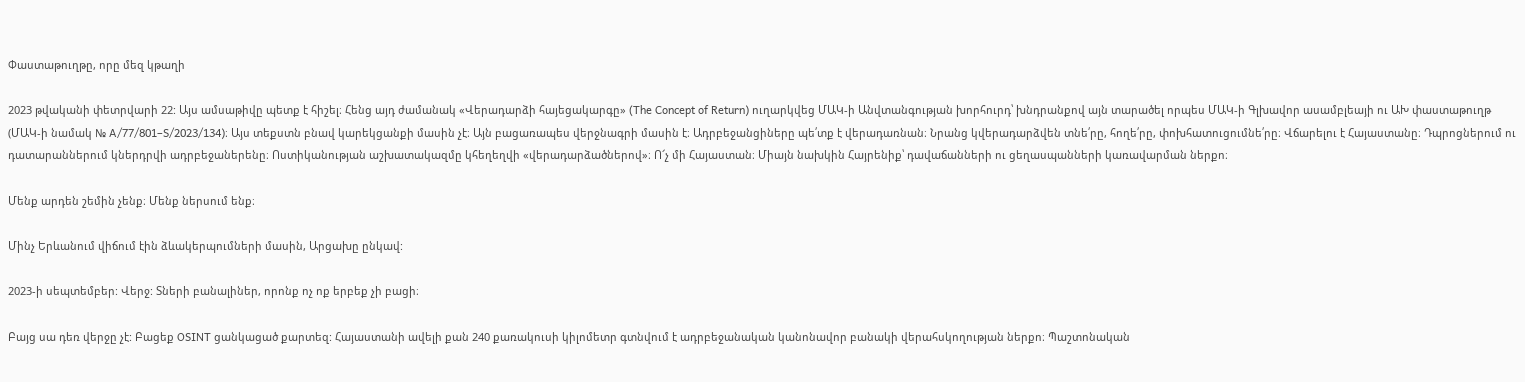Փաստաթուղթը, որը մեզ կթաղի

2023 թվականի փետրվարի 22: Այս ամսաթիվը պետք է հիշել։ Հենց այդ ժամանակ «Վերադարձի հայեցակարգը» (The Concept of Return) ուղարկվեց ՄԱԿ-ի Անվտանգության խորհուրդ՝ խնդրանքով այն տարածել որպես ՄԱԿ-ի Գլխավոր ասամբլեայի ու ԱԽ փաստաթուղթ (ՄԱԿ-ի նամակ № A/77/801–S/2023/134)։ Այս տեքստն բնավ կարեկցանքի մասին չէ։ Այն բացառապես վերջնագրի մասին է։ Ադրբեջանցիները պե՛տք է վերադառնան։ Նրանց կվերադարձվեն տնե՛րը, հողե՛րը, փոխհատուցումնե՛րը։ Վճարելու է Հայաստանը։ Դպրոցներում ու դատարաններում կներդրվի ադրբեջաներենը։ Ոստիկանության աշխատակազմը կհեղեղվի «վերադարձածներով»։ Ո՜չ մի Հայաստան։ Միայն նախկին Հայրենիք՝ դավաճանների ու ցեղասպանների կառավարման ներքո։

Մենք արդեն շեմին չենք։ Մենք ներսում ենք։

Մինչ Երևանում վիճում էին ձևակերպումների մասին, Արցախը ընկավ:

2023-ի սեպտեմբեր: Վերջ: Տների բանալիներ, որոնք ոչ ոք երբեք չի բացի։

Բայց սա դեռ վերջը չէ: Բացեք OSINT ցանկացած քարտեզ: Հայաստանի ավելի քան 240 քառակուսի կիլոմետր գտնվում է ադրբեջանական կանոնավոր բանակի վերահսկողության ներքո։ Պաշտոնական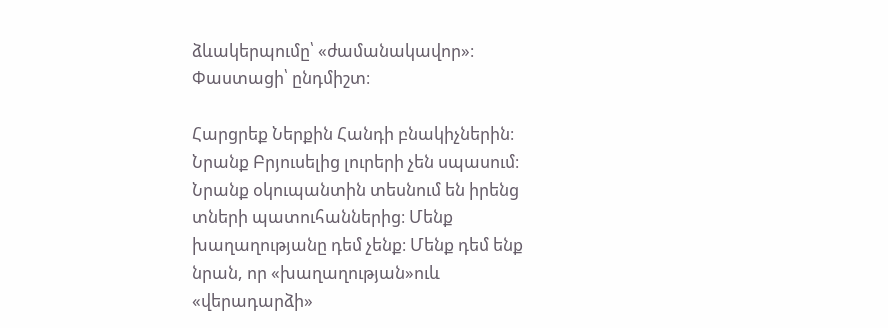ձևակերպումը՝ «ժամանակավոր»։ Փաստացի՝ ընդմիշտ։

Հարցրեք Ներքին Հանդի բնակիչներին։ Նրանք Բրյուսելից լուրերի չեն սպասում։ Նրանք օկուպանտին տեսնում են իրենց տների պատուհաններից։ Մենք խաղաղությանը դեմ չենք։ Մենք դեմ ենք նրան, որ «խաղաղության»ուև «վերադարձի»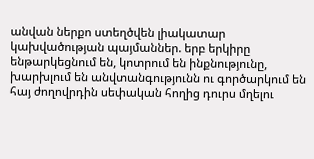անվան ներքո ստեղծվեն լիակատար կախվածության պայմաններ. երբ երկիրը ենթարկեցնում են, կոտրում են ինքնությունը, խարխլում են անվտանգությունն ու գործարկում են հայ ժողովրդին սեփական հողից դուրս մղելու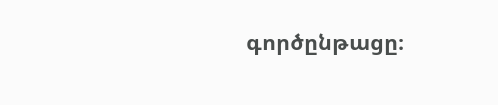գործընթացը։